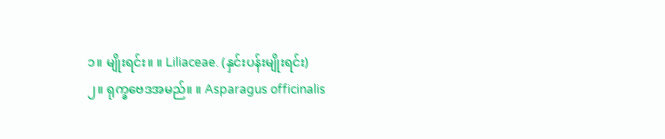၁။ မျိုးရင်း။ ။ Liliaceae. (နှင်းပန်းမျိုးရင်း)
၂။ ရုက္ခဗေဒအမည်။ ။ Asparagus officinalis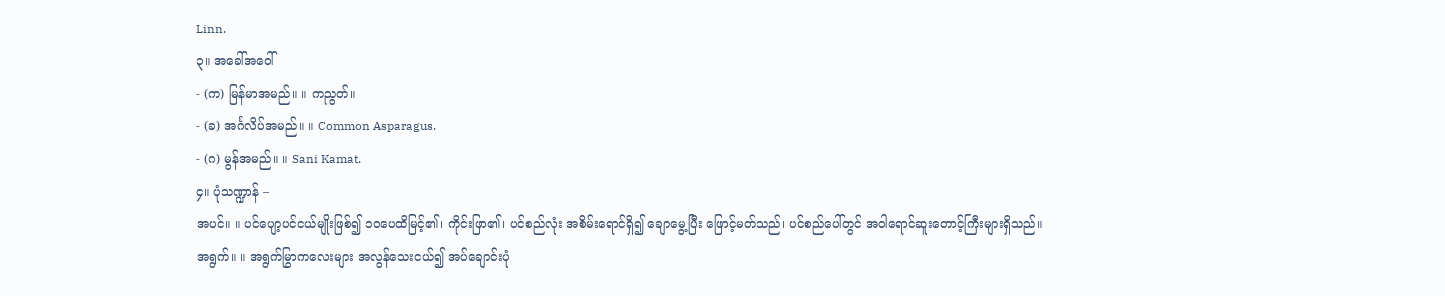Linn.
၃။ အခေါ်အဝေါ်
- (က) မြန်မာအမည်။ ။ ကညွတ်။
- (ခ) အင်္ဂလိပ်အမည်။ ။ Common Asparagus.
- (ဂ) မွန်အမည်။ ။ Sani Kamat.
၄။ ပုံသဏ္ဍာန် –
အပင်။ ။ ပင်ပျော့ပင်ငယ်မျိုးဖြစ်၍ ၁၀ပေထိမြင့်၏၊ ကိုင်းဖြာ၏၊ ပင်စည်လုံး အစိမ်းရောင်ရှိ၍ ချောမွေ့ပြီး ဖြောင့်မတ်သည်၊ ပင်စည်ပေါ်တွင် အဝါရောင်ဆူးတောင့်ကြီးများရှိသည်။
အရွက်။ ။ အရွက်မြွာကလေးများ အလွန်သေးငယ်၍ အပ်ချောင်းပုံ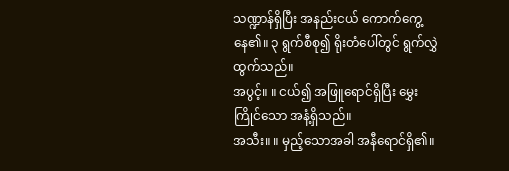သဏ္ဍာန်ရှိပြီး အနည်းငယ် ကောက်ကွေ့နေ၏။ ၃ ရွက်စီစု၍ ရိုးတံပေါ်တွင် ရွက်လွှဲထွက်သည်။
အပွင့်။ ။ ငယ်၍ အဖြူရောင်ရှိပြီး မွှေးကြိုင်သော အနံ့ရှိသည်။
အသီး။ ။ မှည့်သောအခါ အနီရောင်ရှိ၏။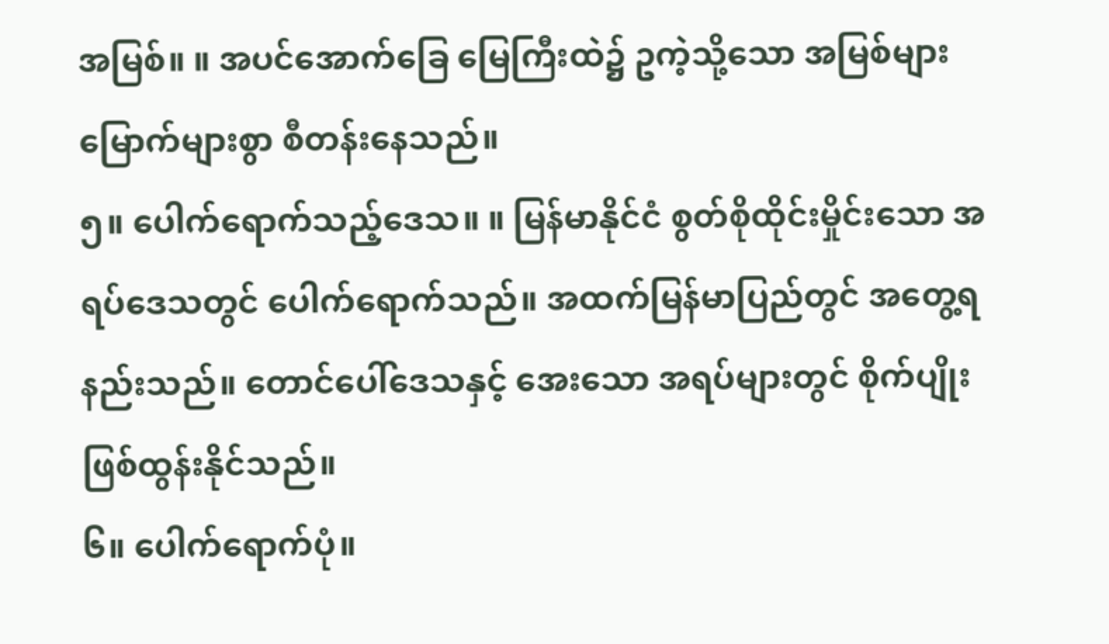အမြစ်။ ။ အပင်အောက်ခြေ မြေကြီးထဲ၌ ဥကဲ့သို့သော အမြစ်များမြောက်များစွာ စီတန်းနေသည်။
၅။ ပေါက်ရောက်သည့်ဒေသ။ ။ မြန်မာနိုင်ငံ စွတ်စိုထိုင်းမှိုင်းသော အရပ်ဒေသတွင် ပေါက်ရောက်သည်။ အထက်မြန်မာပြည်တွင် အတွေ့ရနည်းသည်။ တောင်ပေါ်ဒေသနှင့် အေးသော အရပ်များတွင် စိုက်ပျိုးဖြစ်ထွန်းနိုင်သည်။
၆။ ပေါက်ရောက်ပုံ။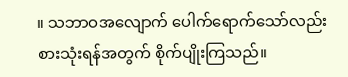။ သဘာဝအလျောက် ပေါက်ရောက်သော်လည်း စားသုံးရန်အတွက် စိုက်ပျိုးကြသည်။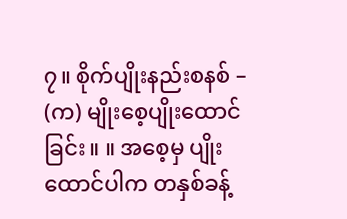၇။ စိုက်ပျိုးနည်းစနစ် –
(က) မျိုးစေ့ပျိုးထောင်ခြင်း။ ။ အစေ့မှ ပျိုးထောင်ပါက တနှစ်ခန့်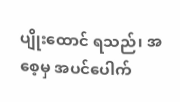ပျိုးထောင် ရသည်၊ အစေ့မှ အပင်ပေါက်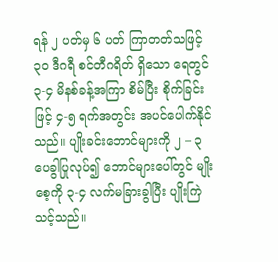ရန် ၂ ပတ်မှ ၆ ပတ် ကြာတတ်သဖြင့် ၃၀ ဒီဂရီ စင်တီဂရိတ် ရှိသော ရေတွင် ၃-၄ မိနစ်ခန့်အကြာ စိမ်ပြီး စိုက်ခြင်းဖြင့် ၄-၅ ရက်အတွင်း အပင်ပေါက်နိုင်သည်။ ပျိုးခင်းဘောင်များကို ၂ – ၃ ပေခွါပြုလုပ်၍ ဘောင်များပေါ်တွင် မျိုးစေ့ကို ၃-၄ လက်မခြားခွါပြီး ပျိုးကြဲသင့်သည်။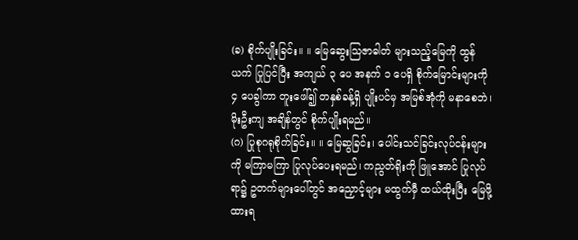(ခ) စိုက်ပျိုးခြင်း။ ။ မြေဆွေးသြဇာဓါတ် များသည့်မြေကို ထွန်ယက် ပြုပြင်ပြီး အကျယ် ၃ ပေ အနက် ၁ ပေရှိ စိုက်မြောင်းများကို ၄ ပေခွါကာ တူးဖေါ်၍ တနှစ်ခန့်ရှိ ပျိုးပင်မှ အမြစ်အုံကို မနာစေဘဲ၊ မိုးဦးကျ အချိန်တွင် စိုက်ပျိုးရမည်။
(ဂ) ပြုစုဂရုစိုက်ခြင်း။ ။ မြေဆွခြင်း၊ ပေါင်းသင်ခြင်းလုပ်ငန်းများကို မကြာမကြာ ပြုလုပ်ပေးရမည်၊ ကညွတ်ရိုးကို ဖြူအောင် ပြုလုပ်ရာ၌ ဥတက်များပေါ်တွင် အညှောင့်များ မထွက်မှီ ထယ်ထိုးပြီး မြေဖို့ထားရ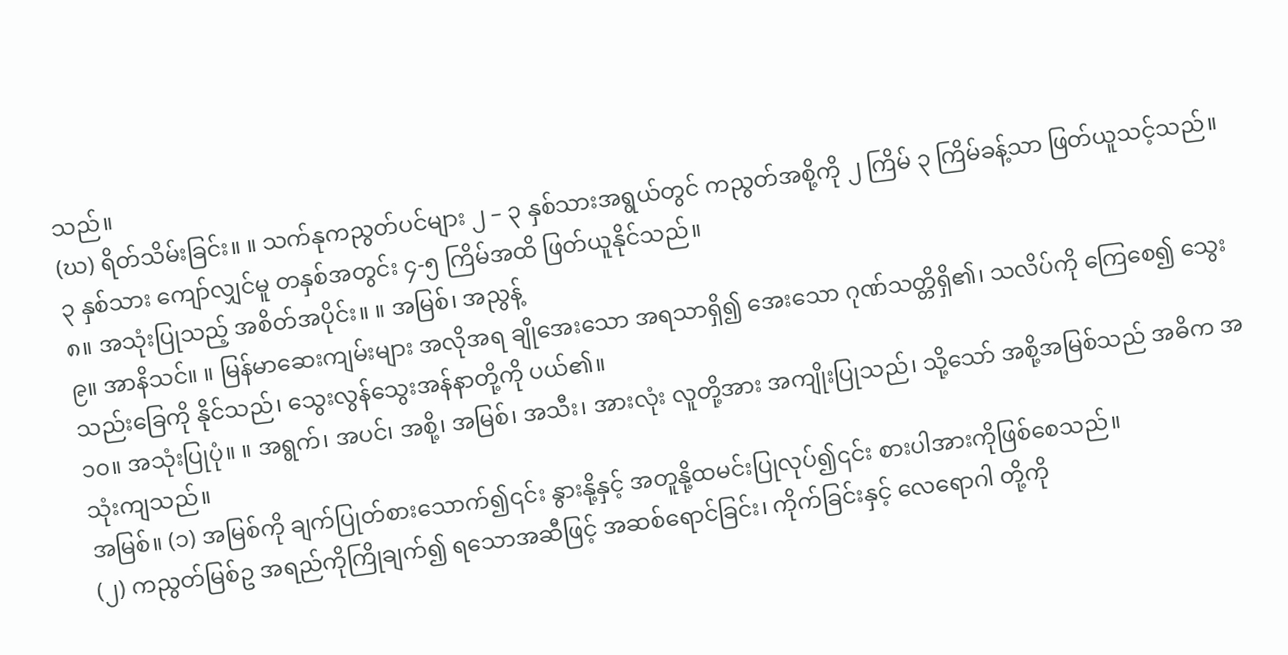သည်။
(ဃ) ရိတ်သိမ်းခြင်း။ ။ သက်နုကညွတ်ပင်များ ၂ – ၃ နှစ်သားအရွယ်တွင် ကညွတ်အစို့ကို ၂ ကြိမ် ၃ ကြိမ်ခန့်သာ ဖြတ်ယူသင့်သည်။ ၃ နှစ်သား ကျော်လျှင်မူ တနှစ်အတွင်း ၄-၅ ကြိမ်အထိ ဖြတ်ယူနိုင်သည်။
၈။ အသုံးပြုသည့် အစိတ်အပိုင်း။ ။ အမြစ်၊ အညွန့်
၉။ အာနိသင်။ ။ မြန်မာဆေးကျမ်းများ အလိုအရ ချိုအေးသော အရသာရှိ၍ အေးသော ဂုဏ်သတ္တိရှိ၏၊ သလိပ်ကို ကြေစေ၍ သွေးသည်းခြေကို နိုင်သည်၊ သွေးလွန်သွေးအန်နာတို့ကို ပယ်၏။
၁၀။ အသုံးပြုပုံ။ ။ အရွက်၊ အပင်၊ အစို့၊ အမြစ်၊ အသီး၊ အားလုံး လူတို့အား အကျိုးပြုသည်၊ သို့သော် အစို့အမြစ်သည် အဓိက အသုံးကျသည်။
အမြစ်။ (၁) အမြစ်ကို ချက်ပြုတ်စားသောက်၍၎င်း နွားနို့နှင့် အတူနို့ထမင်းပြုလုပ်၍၎င်း စားပါအားကိုဖြစ်စေသည်။
(၂) ကညွတ်မြစ်ဥ အရည်ကိုကြိုချက်၍ ရသောအဆီဖြင့် အဆစ်ရောင်ခြင်း၊ ကိုက်ခြင်းနှင့် လေရောဂါ တို့ကို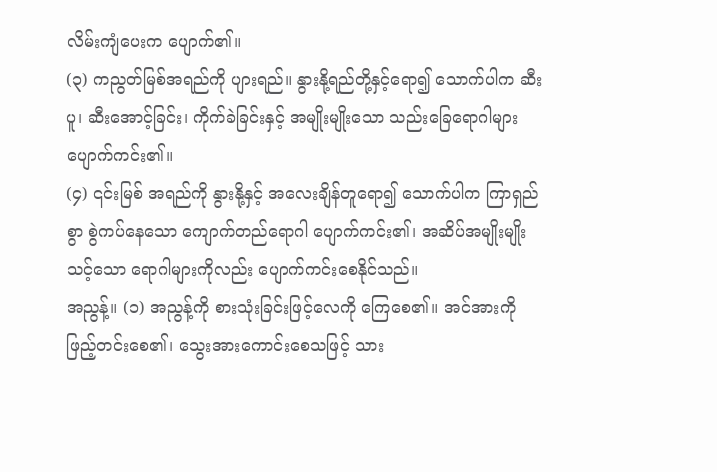လိမ်းကျံပေးက ပျောက်၏။
(၃) ကညွတ်မြစ်အရည်ကို ပျားရည်။ နွားနို့ရည်တို့နှင့်ရော၍ သောက်ပါက ဆီးပူ၊ ဆီးအောင့်ခြင်း၊ ကိုက်ခဲခြင်းနှင့် အမျိုးမျိုးသော သည်းခြေရောဂါများ ပျောက်ကင်း၏။
(၄) ၎င်းမြစ် အရည်ကို နွားနို့နှင့် အလေးချိန်တူရော၍ သောက်ပါက ကြာရှည်စွာ စွဲကပ်နေသော ကျောက်တည်ရောဂါ ပျောက်ကင်း၏၊ အဆိပ်အမျိုးမျိုး သင့်သော ရောဂါများကိုလည်း ပျောက်ကင်းစေနိုင်သည်။
အညွန့်။ (၁) အညွန့်ကို စားသုံးခြင်းဖြင့်လေကို ကြေစေ၏။ အင်အားကို ဖြည့်တင်းစေ၏၊ သွေးအားကောင်းစေသဖြင့် သား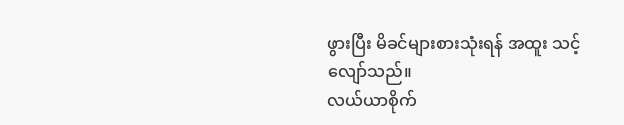ဖွားပြီး မိခင်များစားသုံးရန် အထူး သင့်လျော်သည်။
လယ်ယာစိုက်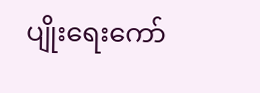ပျိုးရေးကော်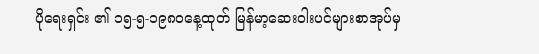ပိုရေးရှင်း ၏ ၁၅-၅-၁၉၈၀နေ့ထုတ် မြန်မာ့ဆေးဝါးပင်များစာအုပ်မှ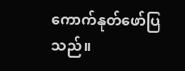ကောက်နုတ်ဖော်ပြသည်။